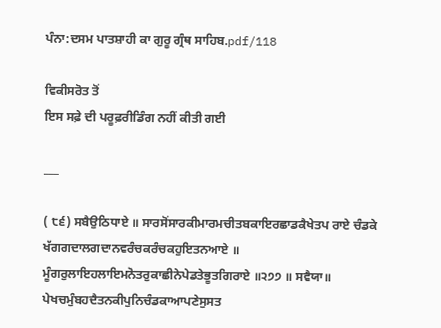ਪੰਨਾ:ਦਸਮ ਪਾਤਸ਼ਾਹੀ ਕਾ ਗੁਰੂ ਗ੍ਰੰਥ ਸਾਹਿਬ.pdf/118

ਵਿਕੀਸਰੋਤ ਤੋਂ
ਇਸ ਸਫ਼ੇ ਦੀ ਪਰੂਫ਼ਰੀਡਿੰਗ ਨਹੀਂ ਕੀਤੀ ਗਈ

___

( ੮੬) ਸਬੈਉਠਿਧਾਏ ॥ ਸਾਰਸੋਂਸਾਰਕੀਮਾਰਮਚੀਤਬਕਾਇਰਛਾਡਕੈਖੇਤਪ ਰਾਏ ਚੰਡਕੇ ਖੱਗਗਦਾਲਗਦਾਨਵਰੰਚਕਰੰਚਕਹੁਇਤਨਆਏ ॥ ਮੂੰਗਰੁਲਾਇਹਲਾਇਮਨੋਤਰੁਕਾਛੀਨੇਪੇਡਤੇਭੂਤਗਿਰਾਏ ॥੨੭੭ ॥ ਸਵੈਯਾ॥ ਪੇਖਚਮੁੰਬਹਦੈਤਨਕੀਪੁਨਿਚੰਡਕਾਆਪਣੇਸੁਸਤ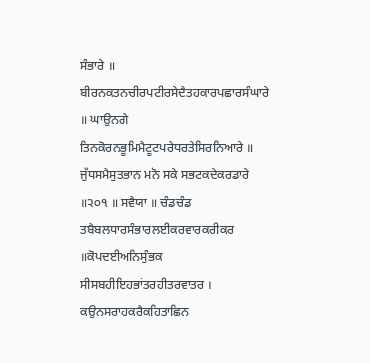ਸੰਭਾਰੇ ॥ ਬੀਰਨਕਤਨਚੀਰਪਟੀਰਸੇਦੈਤਹਕਾਰਪਛਾਰਸੰਘਾਰੇ ॥ ਘਾਉਨਗੇ ਤਿਨਕੋਰਨਭੂਮਿਮੈਟੂਟਪਰੇਧਰਤੇਸਿਰਨਿਆਰੇ ॥ ਜੁੱਧਸਮੈਸੁਤਭਾਨ ਮਨੋ ਸਕੇ ਸਭਟਕਦੇਕਰਡਾਰੇ ॥੨੦੧ ॥ ਸਵੈਯਾ ॥ ਚੰਡਚੰਡ ਤਬੈਬਲਧਾਰਸੰਭਾਰਲਈਕਰਵਾਰਕਰੀਕਰ ॥ਕੋਪਦਈਅਨਿਸੁੰਭਕ ਸੀਸਬਹੀਇਹਭਾਂਤਰਹੀਤਰਵਾਤਰ । ਕਉਨਸਰਾਹਕਰੈਕਹਿਤਾਛਿਨ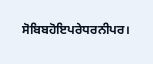ਸੋਬਿਬਹੋਇਪਰੇਧਰਨੀਪਰ।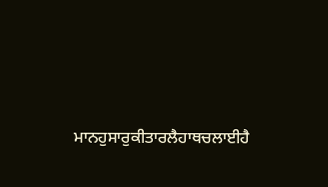ਮਾਨਹੁਸਾਰੁਕੀਤਾਰਲੈਹਾਥਚਲਾਈਹੈ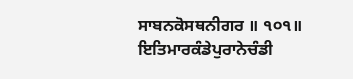ਸਾਬਨਕੋਸਥਨੀਗਰ ॥ ੧੦੧॥ ਇਤਿਮਾਰਕੰਡੇਪੁਰਾਨੇਚੰਡੀ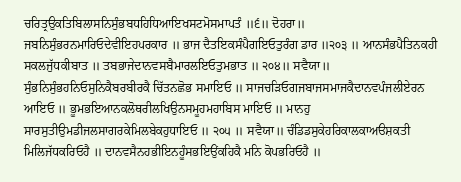ਚਰਿਤ੍ਰਉਕਤਿਬਿਲਾਸਨਿਸੁੰਭਬਧਹਿਧਿਆਇਖਸਟਮੋਸਮਾਪਤੰ ॥੬॥ ਦੋਹਰਾ॥ ਜਬਨਿਸੁੰਭਰਨਮਾਰਿਓਦੇਵੀਇਹਪਰਕਾਰ ॥ ਭਾਜ ਦੈਤਇਕਸੰਪੈਗਇਓਤੁਰੰਗ ਡਾਰ ॥੨੦੩ ॥ ਆਨਸੰਭਪੈਤਿਨਕਹੀ ਸਕਲਜੁੱਧਕੀਬਾਤ ॥ ਤਬਭਾਜੇਦਾਨਵਸਬੈਮਾਰਲਇਓਤੁਮਭਾਤ ॥ ੨੦੪॥ ਸਵੈਯਾ॥ ਸੁੰਭਨਿਸੁੰਭਹਨਿਓਸੁਨਿਕੈਬਰਬੀਰਕੈ ਚਿੱਤਨਛੋਭ ਸਮਾਇਓ ॥ ਸਾਜਚੜਿਓਗਜਬਾਜਸਮਾਜਕੈਦਾਨਵਪੰਜਲੀਏਰਨ ਆਇਓ ॥ ਭੂਮਭਇਆਨਕਲੋਥਰੀਲਖਿਉਨਸਮੂਹਮਹਾਬਿਸ ਮਾਇਓ ॥ ਮਾਨਹੁ ਸਾਰਸੁਤੀਉਮਡੀਜਲਸਾਗਰਕੇਮਿਲਬੇਕਹੁਧਾਇਓ ॥ ੨੦੫ ॥ ਸਵੈਯਾ॥ ਚੰਡਿਡਸੁਕੇਹਰਿਕਾਲਕਾਅੳਸ਼ਕਤੀ ਮਿਲਿਜੱਧਕਰਿਓਹੈ ॥ ਦਾਨਵਸੈਨਹਭੀਇਨਹੂੰਸਭਇਉਂਕਹਿਕੈ ਮਨਿ ਕੋਪਭਰਿਓਹੈ ॥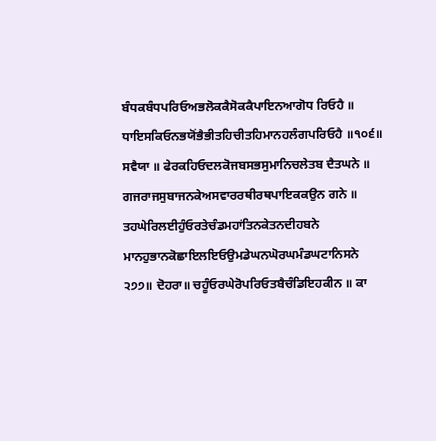ਬੰਧਕਬੰਧਪਰਿਓਅਭਲੋਕਕੈਸੋਕਕੈਪਾਇਨਆਗੋਧ ਰਿਓਹੈ ॥ ਧਾਇਸਕਿਓਨਭਯੋਂਭੈਭੀਤਹਿਚੀਤਹਿਮਾਨਹਲੰਗਪਰਿਓਹੈ ॥੧੦੬॥ ਸਵੈਯਾ ॥ ਫੇਰਕਹਿਓਦਲਕੋਜਬਸਭਸੁਮਾਨਿਚਲੇਤਬ ਦੈਤਘਨੇ ॥ ਗਜਰਾਜਸੁਬਾਜਨਕੇਅਸਵਾਰਰਥੀਰਥਪਾਇਕਕਉਨ ਗਨੇ ॥ ਤਹਘੇਰਿਲਈਹੁੰਓਰਤੇਚੰਡਮਹਾਂਤਿਨਕੇਤਨਦੀਹਬਨੇ ਮਾਨਹੁਭਾਨਕੋਛਾਇਲਇਓਉਮਡੇਘਨਘੋਰਘਮੰਡਘਟਾਨਿਸਨੇ ੨੭੭॥ ਦੋਹਰਾ॥ ਚਹੂੰਓਰਘੇਰੋਪਰਿਓਤਬੈਚੰਡਿਇਹਕੀਨ ॥ ਕਾ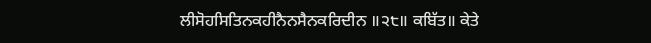ਲੀਸੋਹਸਿਤਿਨਕਹੀਨੈਨਸੈਨਕਰਿਦੀਨ ॥੨੮॥ ਕਬਿੱਤ॥ ਕੇਤੇ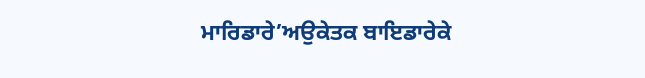ਮਾਰਿਡਾਰੇ’ਅਉਕੇਤਕ ਬਾਇਡਾਰੇਕੇ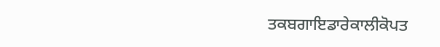ਤਕਬਗਾਇਡਾਰੇਕਾਲੀਕੋਪਤ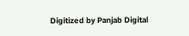Digitized by Panjab Digital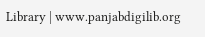Library | www.panjabdigilib.org